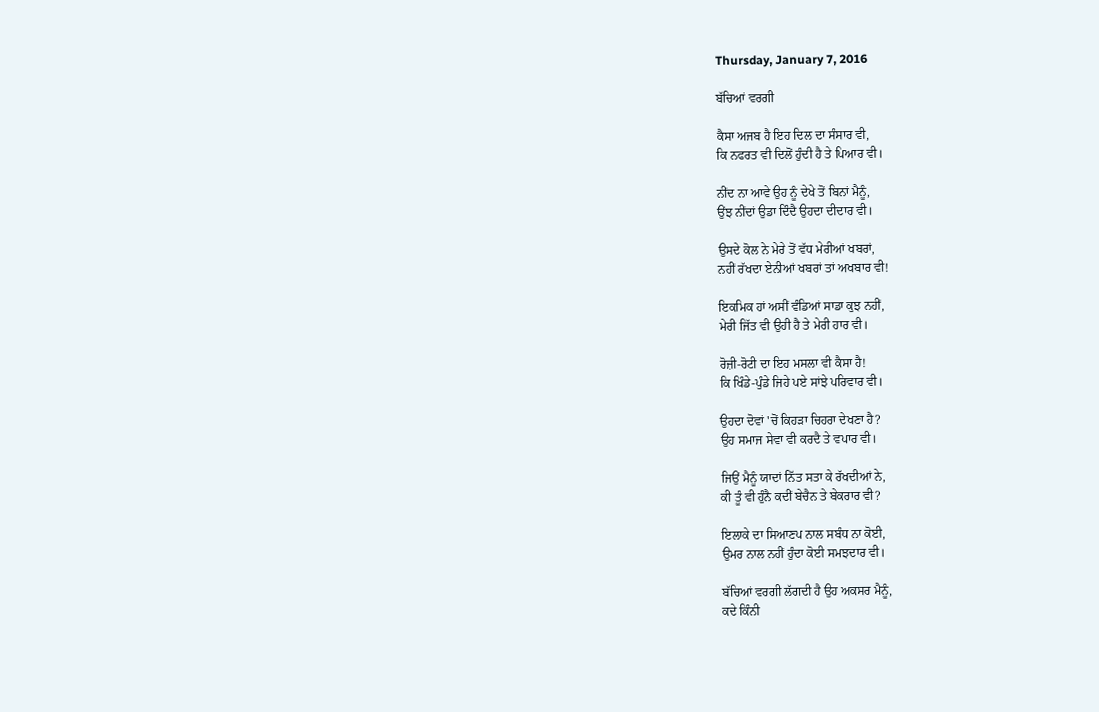Thursday, January 7, 2016

ਬੱਚਿਆਂ ਵਰਗੀ

ਕੈਸਾ ਅਜਬ ਹੈ ਇਹ ਦਿਲ ਦਾ ਸੰਸਾਰ ਵੀ,
ਕਿ ਨਫਰਤ ਵੀ ਦਿਲੋਂ ਹੁੰਦੀ ਹੈ ਤੇ ਪਿਆਰ ਵੀ।

ਨੀਂਦ ਨਾ ਆਵੇ ਉਹ ਨੂੰ ਦੇਖੇ ਤੋਂ ਬਿਨਾਂ ਮੈਨੂੰ,
ਉਂਝ ਨੀਂਦਾਂ ਉਡਾ ਦਿੰਦੈ ਉਹਦਾ ਦੀਦਾਰ ਵੀ।

ਉਸਦੇ ਕੋਲ ਨੇ ਮੇਰੇ ਤੋਂ ਵੱਧ ਮੇਰੀਆਂ ਖਬਰਾਂ,
ਨਹੀਂ ਰੱਖਦਾ ਏਨੀਆਂ ਖਬਰਾਂ ਤਾਂ ਅਖਬਾਰ ਵੀ!

ਇਕਮਿਕ ਹਾਂ ਅਸੀਂ ਵੰਡਿਆਂ ਸਾਡਾ ਕੁਝ ਨਹੀਂ,
ਮੇਰੀ ਜਿੱਤ ਵੀ ਉਹੀ ਹੈ ਤੇ ਮੇਰੀ ਹਾਰ ਵੀ।

ਰੋਜ਼ੀ-ਰੋਟੀ ਦਾ ਇਹ ਮਸਲਾ ਵੀ ਕੈਸਾ ਹੈ!
ਕਿ ਖਿੰਡੇ-ਪੁੰਡੇ ਜਿਹੇ ਪਏ ਸਾਂਝੇ ਪਰਿਵਾਰ ਵੀ।

ਉਹਦਾ ਦੋਵਾਂ 'ਚੋਂ ਕਿਹੜਾ ਚਿਹਰਾ ਦੇਖਣਾ ਹੈ?
ਉਹ ਸਮਾਜ ਸੇਵਾ ਵੀ ਕਰਦੈ ਤੇ ਵਪਾਰ ਵੀ।

ਜਿਉਂ ਮੈਨੂੰ ਯਾਦਾਂ ਨਿੱਤ ਸਤਾ ਕੇ ਰੱਖਦੀਆਂ ਨੇ,
ਕੀ ਤੂੰ ਵੀ ਹੁੰਨੈ ਕਦੀਂ ਬੇਚੈਨ ਤੇ ਬੇਕਰਾਰ ਵੀ?

ਇਲਾਕੇ ਦਾ ਸਿਆਣਪ ਨਾਲ ਸਬੰਧ ਨਾ ਕੋਈ,
ਉਮਰ ਨਾਲ ਨਹੀਂ ਹੁੰਦਾ ਕੋਈ ਸਮਝਦਾਰ ਵੀ।

ਬੱਚਿਆਂ ਵਰਗੀ ਲੱਗਦੀ ਹੈ ਉਹ ਅਕਸਰ ਮੈਨੂੰ,
ਕਦੇ ਕਿੰਨੀ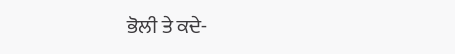ਭੋਲੀ ਤੇ ਕਦੇ-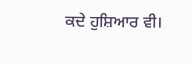ਕਦੇ ਹੁਸ਼ਿਆਰ ਵੀ।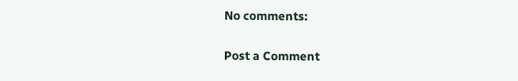No comments:

Post a Comment